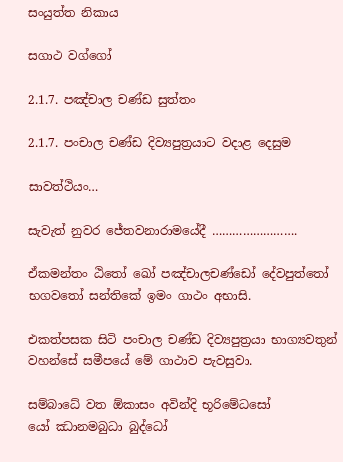සංයුත්ත නිකාය

සගාථ වග්ගෝ

2.1.7. පඤ්චාල චණ්ඩ සුත්තං

2.1.7. පංචාල චණ්ඩ දිව්‍යපුත්‍රයාට වදාළ දෙසුම

සාවත්ථියං…

සැවැත් නුවර ජේතවනාරාමයේදී …………………….

ඒකමන්තං ඨිතෝ ඛෝ පඤ්‌චාලචණ්‌ඩෝ දේවපුත්‌තෝ භගවතෝ සන්‌තිකේ ඉමං ගාථං අභාසි.

එකත්පසක සිටි පංචාල චණ්ඩ දිව්‍යපුත්‍රයා භාග්‍යවතුන් වහන්සේ සමීපයේ මේ ගාථාව පැවසුවා.

සම්‌බාධේ වත ඕකාසං අවින්‌දි භූරිමේධසෝ
යෝ ඣානමබුධා බුද්‌ධෝ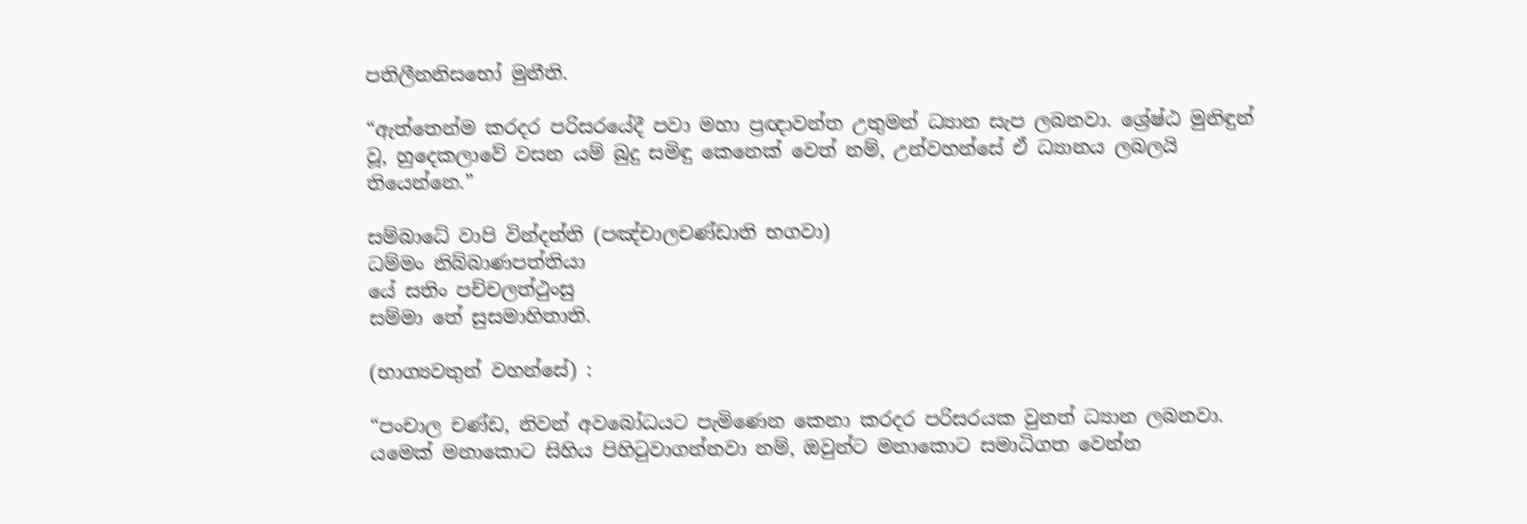පතිලීනනිසභෝ මුනීති.

“ඇත්තෙන්ම කරදර පරිසරයේදී පවා මහා ප්‍රඥාවන්ත උතුමන් ධ්‍යාන සැප ලබනවා. ශ්‍රේෂ්ඨ මුනිඳුන් වූ, හුදෙකලාවේ වසන යම් බුදු සමිඳු කෙනෙක් වෙත් නම්, උන්වහන්සේ ඒ ධ්‍යානය ලබලයි තියෙන්නෙ.”

සම්‌බාධේ වාපි වින්‌දන්‌ති (පඤ්‌චාලචණ්‌ඩාති භගවා)
ධම්‌මං නිබ්‌බාණපත්‌තියා
යේ සතිං පච්‌චලත්‌ථුංසු
සම්‌මා තේ සුසමාහිතාති.

(භාග්‍යවතුන් වහන්සේ) :

“පංචාල චණ්ඩ, නිවන් අවබෝධයට පැමිණෙන කෙනා කරදර පරිසරයක වුනත් ධ්‍යාන ලබනවා. යමෙක් මනාකොට සිහිය පිහිටුවාගන්නවා නම්, ඔවුන්ට මනාකොට සමාධිගත වෙන්න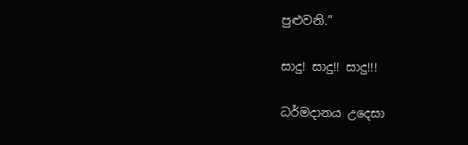පුළුවනි.”

සාදු! සාදු!! සාදු!!!

ධර්මදානය උදෙසා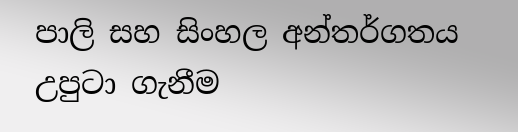පාලි සහ සිංහල අන්තර්ගතය උපුටා ගැනීම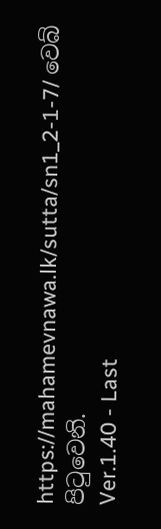https://mahamevnawa.lk/sutta/sn1_2-1-7/ වෙබ් පිටුවෙනි.
Ver.1.40 - Last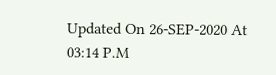Updated On 26-SEP-2020 At 03:14 P.M